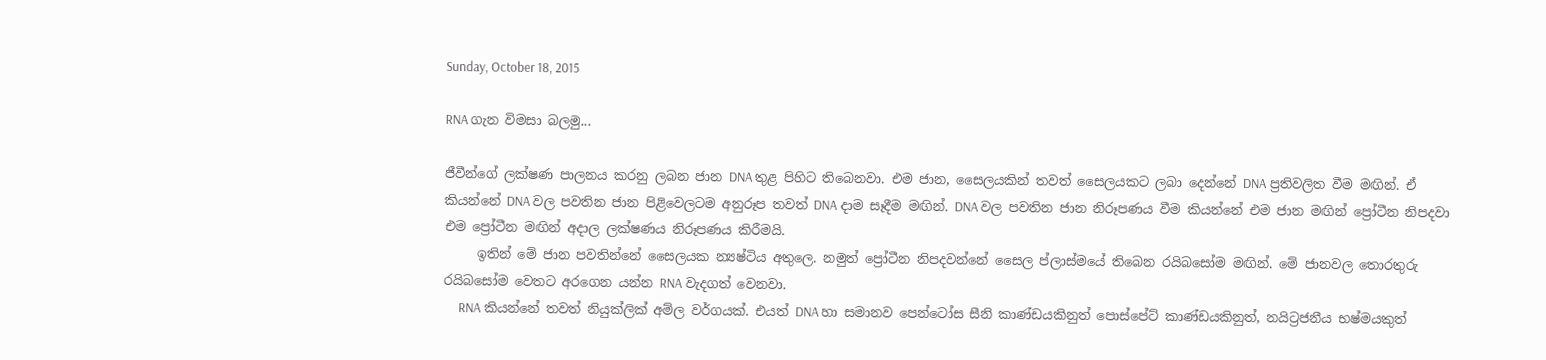Sunday, October 18, 2015

RNA ගැන විමසා බලමු...

ජීවීන්ගේ ලක්ෂණ පාලනය කරනු ලබන ජාන DNA තුළ පිහිට තිබෙනවා. එම ජාන, සෛලයකින් තවත් සෛලයකට ලබා දෙන්නේ DNA ප්‍රතිවලිත වීම මඟින්. ඒ කියන්නේ DNA වල පවතින ජාන පිළිවෙලටම අනුරූප තවත් DNA දාම සෑදීම මඟින්. DNA වල පවතින ජාන නිරූපණය වීම කියන්නේ එම ජාන මඟින් ප්‍රෝටීන නිපදවා එම ප්‍රෝටීන මඟින් අදාල ලක්ෂණය නිරූපණය කිරීමයි.
     ඉතින් මේ ජාන පවතින්නේ සෛලයක න්‍යෂ්ටිය අතුලෙ. නමුත් ප්‍රෝටීන නිපදවන්නේ සෛල ප්ලාස්මයේ තිබෙන රයිබසෝම මඟින්. මේ ජානවල තොරතුරු රයිබසෝම වෙතට අරගෙන යන්න RNA වැදගත් වෙනවා.
     RNA කියන්නේ තවත් නියුක්‍ලික් අම්ල වර්ගයක්. එයත් DNA හා සමානව පෙන්ටෝස සීනි කාණ්ඩයකිනුත් පොස්පේට් කාණ්ඩයකිනුත්, නයිට්‍රජනීය භෂ්මයකුත්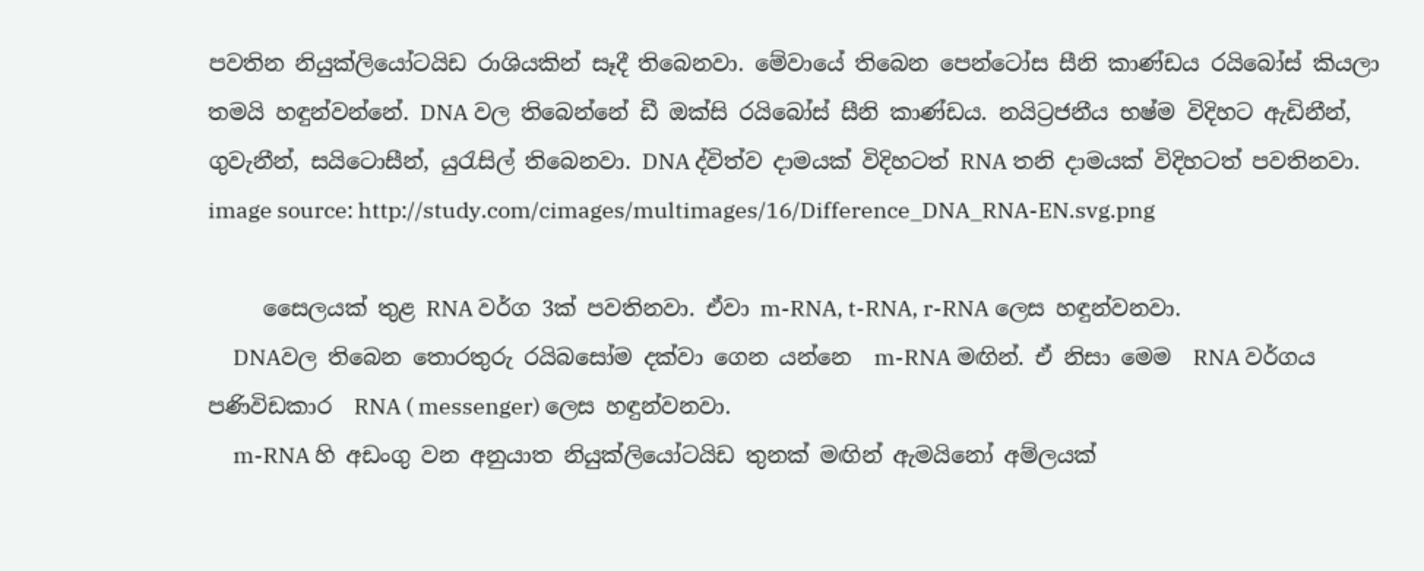පවතින නියුක්ලියෝටයිඩ රාශියකින් සෑදී තිබෙනවා. මේවායේ තිබෙන පෙන්ටෝස සීනි කාණ්ඩය රයිබෝස් කියලා තමයි හඳුන්වන්නේ. DNA වල තිබෙන්නේ ඩී ඔක්සි රයිබෝස් සීනි කාණ්ඩය. නයිට්‍රජනීය භෂ්ම විදිහට ඇඩිනීන්, ගුවැනීන්, සයිටොසීන්, යුරැසිල් තිබෙනවා. DNA ද්විත්ව දාමයක් විදිහටත් RNA තනි දාමයක් විදිහටත් පවතිනවා.
image source: http://study.com/cimages/multimages/16/Difference_DNA_RNA-EN.svg.png

     සෛලයක් තුළ RNA වර්ග 3ක් පවතිනවා. ඒවා m-RNA, t-RNA, r-RNA ලෙස හඳුන්වනවා.
     DNAවල තිබෙන තොරතුරු රයිබසෝම දක්වා ගෙන යන්නෙ  m-RNA මඟින්. ඒ නිසා මෙම  RNA වර්ගය පණිවිඩකාර  RNA ( messenger) ලෙස හඳුන්වනවා.
     m-RNA හි අඩංගු වන අනුයාත නියුක්ලියෝටයිඩ තුනක් මඟින් ඇමයිනෝ අම්ලයක්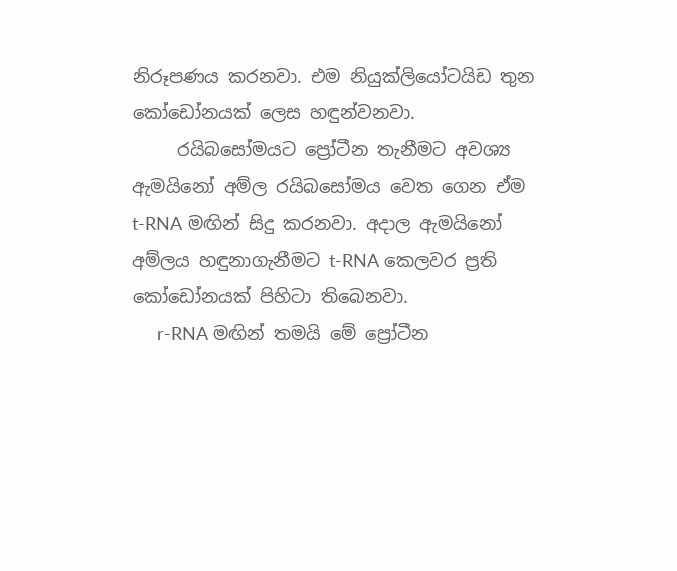නිරූපණය කරනවා. එම නියුක්ලියෝටයිඩ තුන කෝඩෝනයක් ලෙස හඳුන්වනවා.
     රයිබසෝමයට ප්‍රෝටීන තැනීමට අවශ්‍ය ඇමයිනෝ අම්ල රයිබසෝමය වෙත ගෙන ඒම t-RNA මඟින් සිදු කරනවා. අදාල ඇමයිනෝ අම්ලය හඳුනාගැනීමට t-RNA කෙලවර ප්‍රති‍ කෝඩෝනයක් පිහිටා තිබෙනවා.
     r-RNA මඟින් තමයි‍ මේ ප්‍රෝ‍ටීන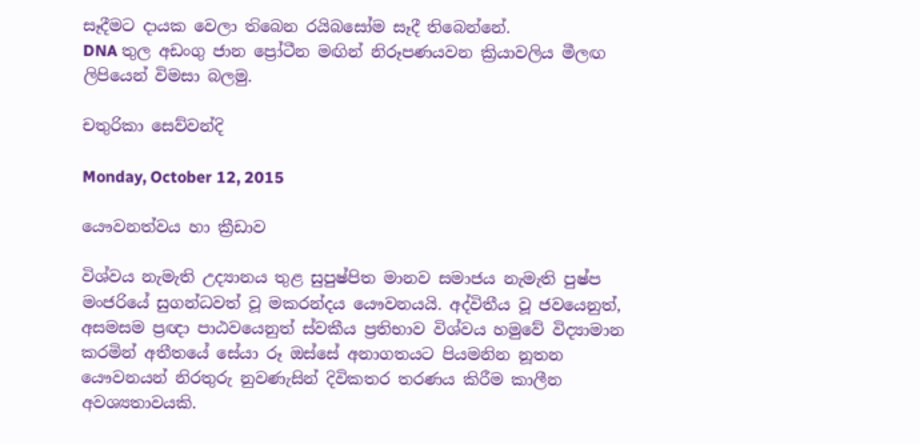සෑදීමට දායක වෙලා ත‍ිබෙන රයිබසෝම සෑදී තිබෙන්නේ.
DNA තුල අඩංගු ජාන ප්‍රෝ‍ටීන මඟින් නිරූපණයවන ක්‍රියාවලිය මීලඟ ලිපියෙන් විමසා බලමු.

චතුරිකා සෙව්වන්දි

Monday, October 12, 2015

යෞවනත්වය හා ක්‍රීඩාව

විශ්වය නැමැති උද්‍යානය තුළ සුපුෂ්පිත මානව සමාජය නැමැති පුෂ්ප මංජරියේ සුගන්ධවත් වූ මකරන්දය යෞවනයයි. අද්විතීය වූ ජවයෙනුත්, අසමසම ප්‍රඥා පාඨවයෙනුත් ස්වකීය ප්‍රතිභාව විශ්වය හමුවේ විද්‍යාමාන කරමින් අතීතයේ සේයා රූ ඔස්සේ අනාගතයට පියමනින නූතන යෞවනයන් නිරතුරු නුවණැසින් දිවිකත‍ර තරණය කිරීම කාලීන අවශ්‍යතාවයකි.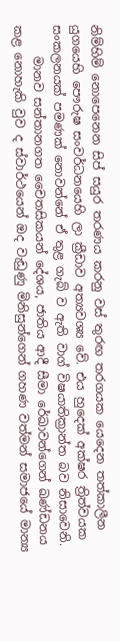නිම්හිම් ‍නොපෙනෙන සිප් සයුර තරණය කරනු වස් තුරඟ තරගයක යෙදෙන තත්කාලීන යුගයෙහි පෞරුෂ සංවර්ධනයෙහි ලා ක්‍රීඩාව අත්‍යවශ්‍ය වේ. එය හුදෙක් අක්ෂර ත්‍රිත්වයක සංකලනයක් පමණක් නොවන්නේ ඒ තුළ ගැබ් ව ඇති වාග් විෂයාතික්‍රාන්ත බව නිසාවෙනි.
     මානව සන්තානගත චෛතසිකයන් දේශය, ජාතිය ආදී සීමා රේඛාවන්ගෙන් ඛණ්ඩනය කළ නොහැකි වුව ද ස්වාර්ථයෙන් ඔද වැඩුණු මිනිසුන්ගෙන් ගහණ වත්මන් සමාජයේ මාන්‍ය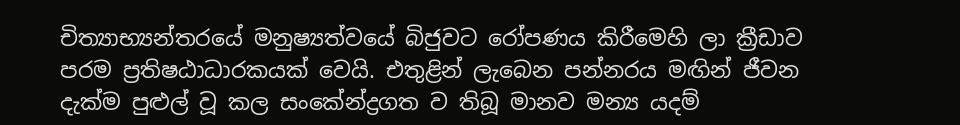චිත්‍යාභ්‍යන්තරයේ මනුෂ්‍යත්වයේ බිජුවට ‍රෝපණය කිරීමෙහි ලා ක්‍රීඩාව පරම ප්‍රතිෂඨාධාරකයක් වෙයි. එතුළින් ලැබෙන පන්නරය මඟින් ජීවන දැක්ම පුළුල් වූ කල සංකේන්ද්‍රගත ව තිබූ මානව මන්‍ය යදම්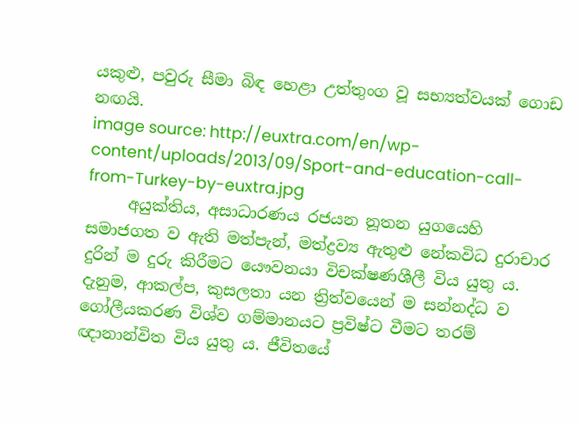යකුළු, පවුරු සීමා බිඳ හෙළා උත්තුංග වූ සභ්‍යත්වයක් ගොඩ නඟයි.
image source: http://euxtra.com/en/wp-content/uploads/2013/09/Sport-and-education-call-from-Turkey-by-euxtra.jpg
     අයුක්තිය, අසාධාරණය රජයන නූතන යුගයෙහි සමාජගත ව ඇති මත්පැන්, මත්ද්‍රව්‍ය ඇතුළු නේකවිධ දුරාචාර දුරින් ම දුරු කිරීමට යෞවනයා විචක්ෂණශීලී විය යුතු ය. දැනුම, ආකල්ප, කුසලතා යන ත්‍රිත්වයෙන් ම සන්නද්ධ ව ගෝලීයකරණ විශ්ව ගම්මානයට ප්‍රවිෂ්ට වීමට තරම් ඥානාන්විත විය යුතු ය. ජීවිතයේ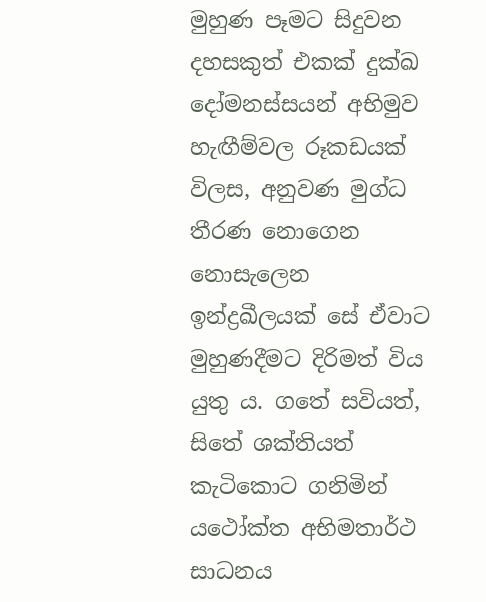මුහුණ පෑමට සිදුවන දහසකුත් එකක් දුක්ඛ දෝමනස්සයන් අභිමුව හැඟීම්වල රූක‍ඩයක් විලස, අනුවණ මුග්ධ තීරණ නොගෙන නොසැලෙන ඉන්ද්‍රඛීලයක් සේ ඒවාට මුහුණදීමට දිරිමත් විය යුතු ය. ගතේ සවියත්, සිතේ ශක්තියත් කැ‍ටිකොට ගනිමින් යථෝක්ත අභිමතාර්ථ සාධනය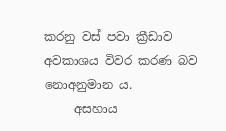කරනු වස් පවා ක්‍රී‍ඩාව අවකාශය විවර කරණ බව නොඅනුමාන ය.
     අසහාය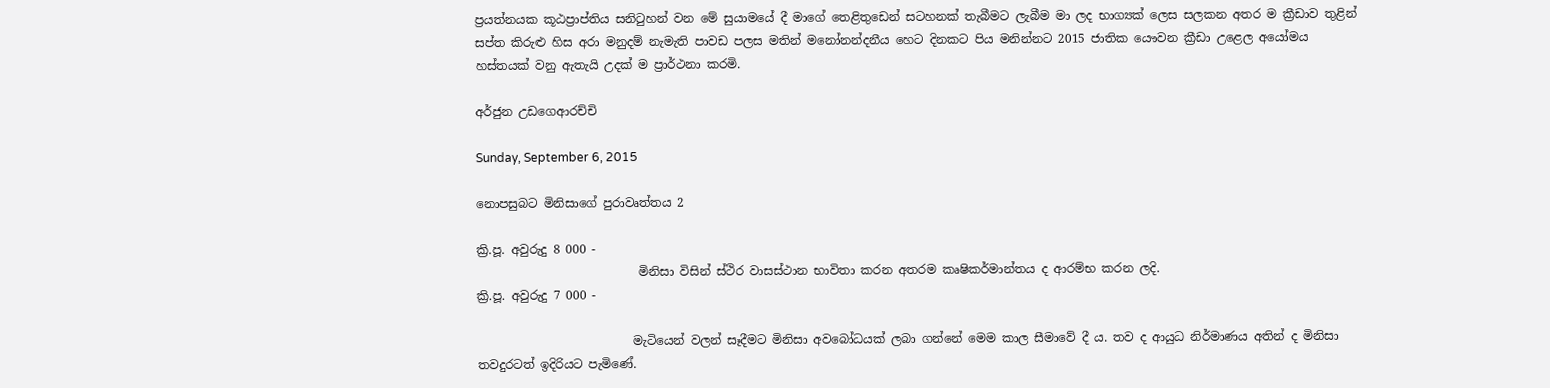ප්‍රයත්නයක ‍කූඨප්‍රාප්තිය සනිටුහන් වන මේ සුයාමයේ දී මාගේ තෙළිතුඩෙන් සටහනක් තැබීමට ලැබීම මා ලද භාග්‍යක් ලෙස සලකන අතර ම ක්‍රීඩාව තුළින් සප්ත කිරුළු හිස අරා මනුදම් නැමැති පාවඩ පලස මතින් ‍මනෝනන්දනීය හෙට දිනකට පිය මනින්නට 2015 ජාතික යෞවන ක්‍රීඩා උළෙල අයෝමය හස්තයක් වනු ඇතැයි උදක් ම ප්‍රාර්ථනා කරමි.

අර්ජුන උ‍ඩගෙආරච්චි

Sunday, September 6, 2015

නොපසුබට මිනිසාගේ පුරාවෘත්තය 2

ක්‍රි.පූ. අවුරුදු 8 000 -
                           මිනිසා විසින් ස්ථිර වාසස්ථාන භාවිතා කරන අතරම කෘෂිකර්මාන්තය ද ආරම්භ කරන ලදි.
ක්‍රි.පූ. අවුරුදු 7 000 -

                          මැටියෙන් වලන් සෑදීමට මිනිසා අවබෝධයක් ලබා ගන්නේ මෙම කාල සීමාවේ දී ය. තව ද ආයුධ නිර්මාණය අතින් ද මිනිසා තවදුරටත් ඉදිරියට පැමිණේ.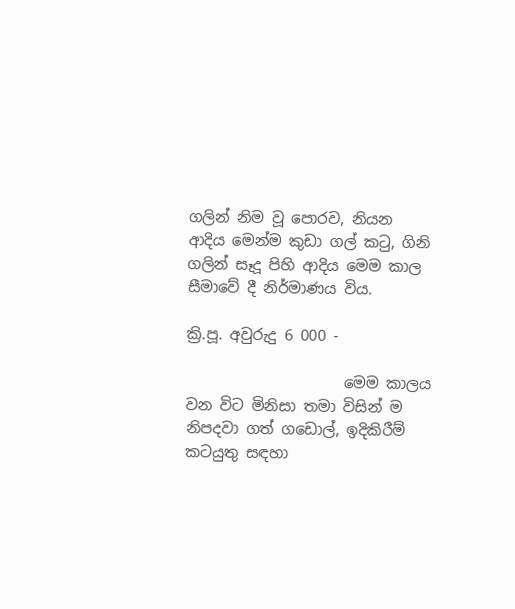ගලින් නිම වූ පොරව, නියන ආදිය මෙන්ම කුඩා ගල් කටු, ගිනි ගලින් සෑදූ පිහි ආදිය මෙම කාල සීමාවේ දී නිර්මාණය විය.

ක්‍රි.පූ. අවුරුදු 6 000 -

                     මෙම කාලය වන විට මිනිසා තමා විසින් ම නිපදවා ගත් ගඩොල්, ඉදිකිරීම් කටයුතු සඳහා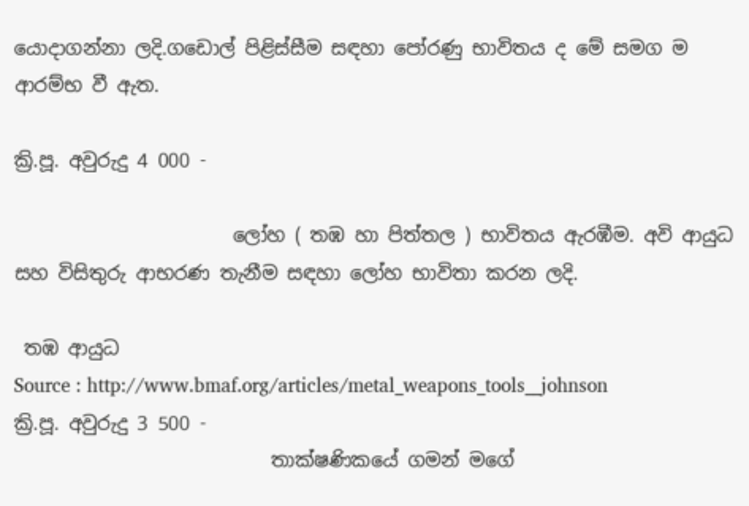යොදාගන්නා ලදි.ගඩොල් පිළිස්සීම සඳහා පෝරණු භාවිතය ද මේ සමග ම ආරම්භ වී ඇත.

ක්‍රි.පූ. අවුරුදු 4 000 -

                       ලෝහ ( තඹ හා පිත්තල ) භාවිතය ඇරඹීම. අවි ආයුධ සහ විසිතුරු ආභරණ තැනීම සඳහා ලෝහ භාවිතා කරන ලදි.

 තඹ ආයුධ
Source : http://www.bmaf.org/articles/metal_weapons_tools__johnson
ක්‍රි.පූ. අවුරුදු 3 500 -
                           තාක්ෂණිකයේ ගමන් මගේ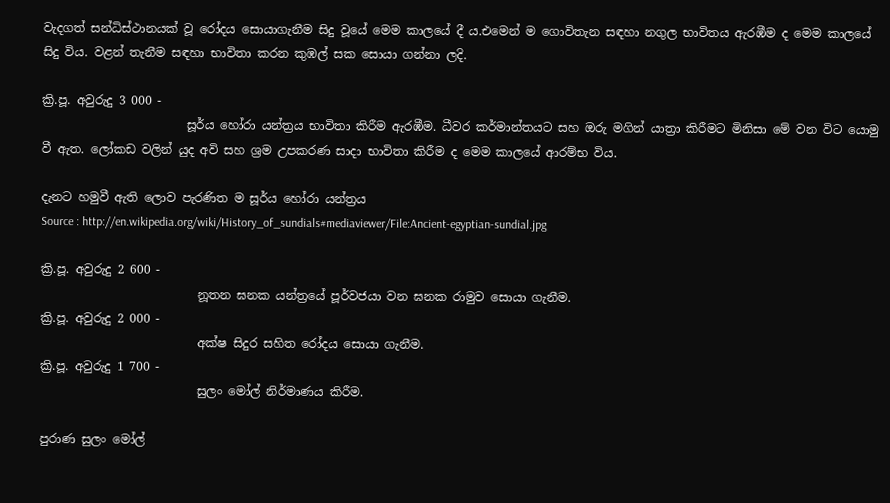වැදගත් සන්ධිස්ථානයක් වූ රෝදය සොයාගැනීම සිදු වූයේ මෙම කාලයේ දී ය.එමෙන් ම ගොවිතැන සඳහා නගුල භාවිතය ඇරඹීම ද මෙම කාලයේ සිදු විය. වළන් තැනීම සඳහා භාවිතා කරන කුඹල් සක සොයා ගන්නා ලදි.

ක්‍රි.පූ. අවුරුදු 3 000 -
                        සූර්ය හෝරා යන්ත්‍රය භාවිතා කිරීම ඇරඹීම. ධීවර කර්මාන්තයට සහ ඔරු මගින් යාත්‍රා කිරීමට මිනිසා මේ වන විට යොමු වී ඇත. ලෝකඩ වලින් යුද අවි සහ ශ්‍රම උපකරණ සාදා භාවිතා කිරීම ද මෙම කාලයේ ආරම්භ විය.

දැනට හමුවී ඇති ලොව පැරණිත ම සූර්ය හෝරා යන්ත්‍රය
Source : http://en.wikipedia.org/wiki/History_of_sundials#mediaviewer/File:Ancient-egyptian-sundial.jpg

ක්‍රි.පූ. අවුරුදු 2 600 -
                          නූතන ඝනක යන්ත්‍රයේ පූර්වජයා වන ඝනක රාමුව සොයා ගැනීම.
ක්‍රි.පූ. අවුරුදු 2 000 -
                          අක්ෂ සිදුර සහිත රෝදය සොයා ගැනීම.
ක්‍රි.පූ. අවුරුදු 1 700 -
                          සුලං මෝල් නිර්මාණය කිරීම.

පුරාණ සුලං මෝල්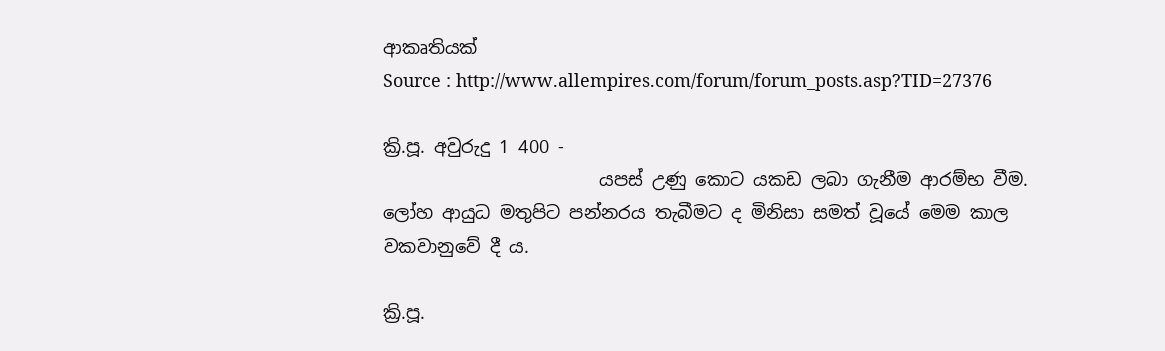ආකෘතියක්
Source : http://www.allempires.com/forum/forum_posts.asp?TID=27376

ක්‍රි.පූ. අවුරුදු 1 400 -
                        යපස් උණු කොට යකඩ ලබා ගැනීම ආරම්භ වීම. ලෝහ ආයුධ මතුපිට පන්නරය තැබීමට ද මිනිසා සමත් වූයේ මෙම කාල වකවානුවේ දී ය.

ක්‍රි.පූ.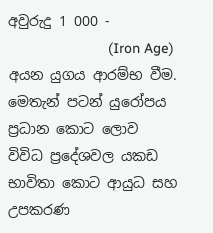අවුරුදු 1 000 -
                         (Iron Age) අයන යුගය ආරම්භ වීම. මෙතැන් පටන් යුරෝපය ප්‍රධාන කොට ලොව විවිධ ප්‍රදේශවල යකඩ භාවිතා කොට ආයුධ සහ උපකරණ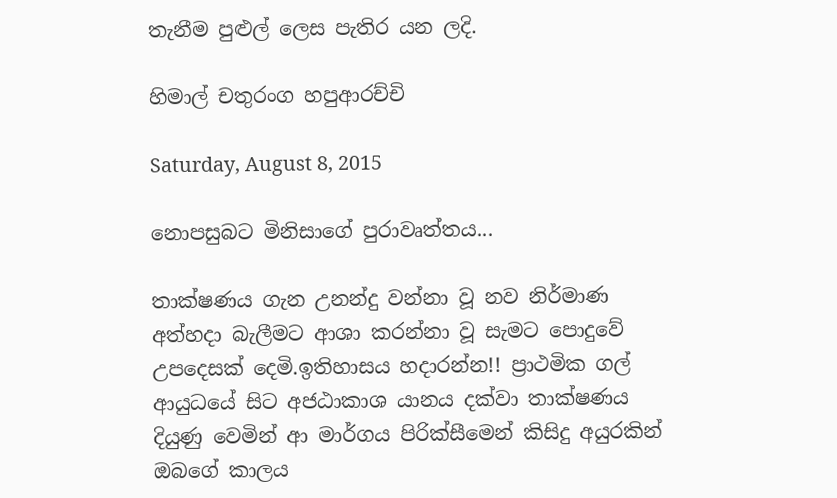තැනීම පුළුල් ලෙස පැතිර යන ලදි.

හිමාල් චතුරංග හපුආරච්චි

Saturday, August 8, 2015

නොපසුබට මිනිසාගේ පුරාවෘත්තය...

තාක්ෂණය ගැන උනන්දු වන්නා වූ නව නිර්මාණ අත්හදා බැලීමට ආශා කරන්නා වූ සැමට පොදුවේ උපදෙසක් දෙමි.ඉතිහාසය හදාරන්න!! ප්‍රාථමික ගල් ආයුධයේ සිට අජඨාකාශ යානය දක්වා තාක්ෂණය දියුණු වෙමින් ආ මාර්ගය පිරික්සීමෙන් කිසිදු අයුරකින් ඔබගේ කාලය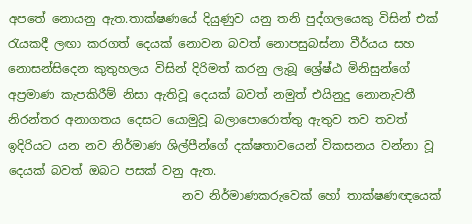අපතේ නොයනු ඇත.තාක්ෂණයේ දියුණුව යනු තනි පුද්ගලයෙකු විසින් එක් රැයකදී ලඟා කරගත් දෙයක් නොවන බවත් නොපසුබස්නා වීර්යය සහ නොසන්සි‍දෙන කුතුහලය විසින් දිරිමත් කරනු ලැබූ ශ්‍රේෂ්ඨ මිනිසුන්ගේ අප්‍රමාණ කැපකිරීම් නිසා ඇතිවූ දෙයක් බවත් නමුත් එයිනුදු නොනැවතී නිරන්තර අනාගතය දෙසට යොමුවූ බලාපොරොත්තු ඇතුව තව තවත් ඉදිරියට යන නව නිර්මාණ ශිල්පීන්ගේ දක්ෂතාවයෙන් විකසනය වන්නා වූ දෙයක් බවත් ඔබට පසක් වනු ඇත.
                             නව නිර්මාණකරුවෙක් හෝ තාක්ෂණඥයෙක්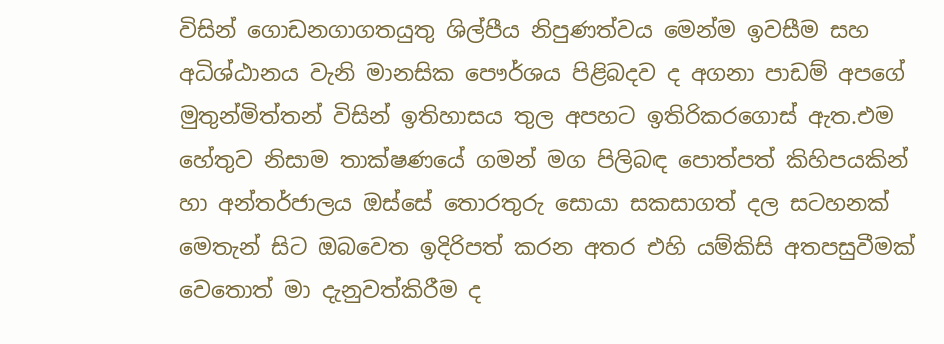විසින් ගොඩනගාගතයුතු ශිල්පීය නිපුණත්වය මෙන්ම ඉවසීම සහ අධිශ්ඨානය වැනි මානසික පෞර්ශය පිළිබදව ද අගනා පාඩම් අපගේ මුතුන්මිත්තන් විසින් ඉතිහාසය තුල අපහට ඉතිරිකරගොස් ඇත.එම හේතුව නිසාම තාක්ෂණයේ ගමන් මග පිලිබඳ පොත්පත් කිහිපයකින් හා අන්තර්ජාලය ඔස්සේ තොරතුරු සොයා සකසාගත් දල සටහනක් මෙතැන් සිට ඔබවෙත ඉදිරිපත් කරන අතර එහි යම්කිසි අතපසුවීමක් වෙතොත් මා දැනුවත්කිරීම ද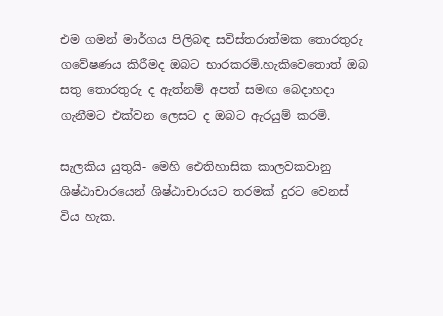එම ගමන් මාර්ගය පිලිබඳ සවිස්තරාත්මක තොරතුරු ගවේෂණය කිරීමද ඔබට භාරකරමි.හැකිවෙතොත් ඔබ සතු තොරතුරු ද ඇත්නම් අපත් සමඟ බෙදාහදා ගැනීමට එක්වන ලෙසට ද ඔබට ඇරයුම් කරමි.

සැලකිය යුතුයි- මෙහි ඓතිහාසික කාලවකවානු ශිෂ්ඨාචාරයෙන් ශිෂ්ඨාචාරයට තරමක් දුරට වෙනස් විය හැක.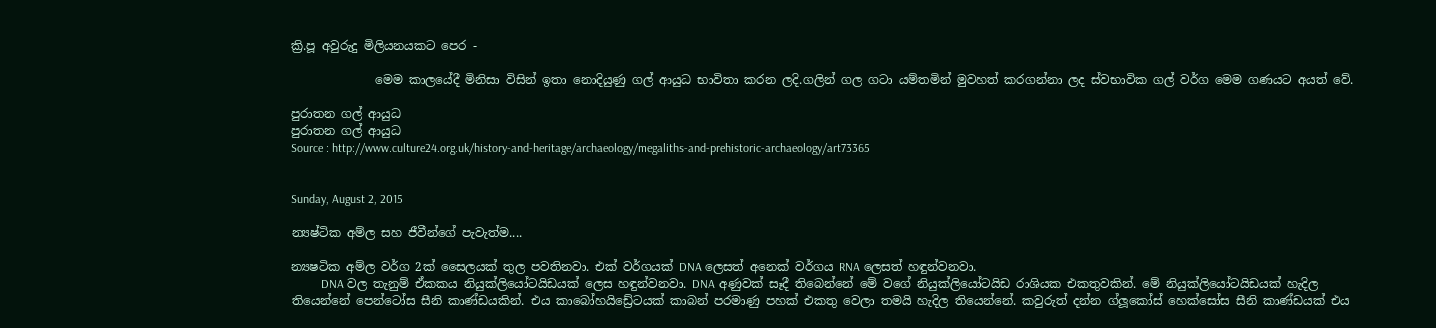ක්‍රි.පූ අවුරුදු මිලියනයකට පෙර -

              මෙම කාලයේදී මිනිසා විසින් ඉතා නොදියුණු ගල් ආයුධ භාවිතා කරන ලදි.ගලින් ගල ගටා යම්තමින් මුවහත් කරගන්නා ලද ස්වභාවික ගල් වර්ග මෙම ගණයට අයත් වේ.

පුරාතන ගල් ආයුධ
පුරාතන ගල් ආයුධ
Source : http://www.culture24.org.uk/history-and-heritage/archaeology/megaliths-and-prehistoric-archaeology/art73365


Sunday, August 2, 2015

න්‍යෂ්ටික අම්ල සහ ජීවීන්ගේ පැවැත්ම....

න්‍යෂටික අම්ල වර්ග 2ක් සෛලයක් තුල පවතිනවා. එක් වර්ගයක් ‍DNA ලෙසත් අනෙක් වර්ගය RNA ලෙසත් හඳුන්ව‍නවා.
          DNA වල තැනුම් ඒකකය නියුක්ලියෝටයිඩයක් ලෙස හඳුන්වනවා. DNA අණුවක් සෑදී තිබෙන්නේ මේ වගේ නියුක්ලියෝටයිඩ රාශියක එකතුවකින්. මේ නියුක්ලියෝටයිඩයක් හැදිල තියෙන්නේ පෙන්ටෝස සීනි කාණ්ඩයකින්. එය කාබෝහයි‍ඩ්‍රේටයක් කාබන් පරමාණු පහක් එකතු වෙලා තමයි හැදිල තියෙන්නේ. කවුරුත් දන්‍න ග්ලූකෝස් හෙක්සෝස සීනි කාණ්ඩයක් එය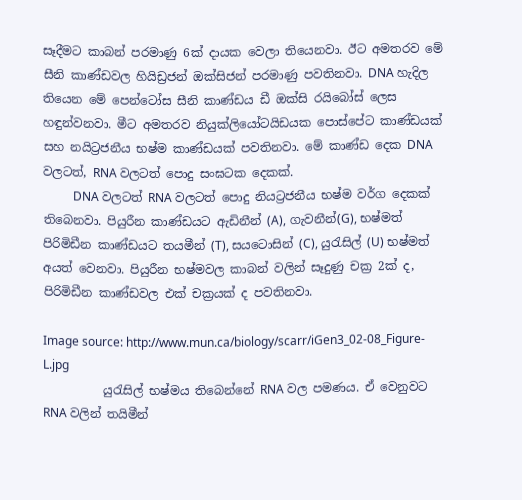සෑදීමට කාබන් පරමාණු 6ක් දායක වෙලා තියෙනවා. ඊට අමතරව මේ සීනි කාණ්ඩවල හියිඩ්‍රජන් ඔක්සිජන් පරමාණු පවතිනවා. DNA හැදිල තියෙන මේ පෙන්ටෝස සීනි කාණ්ඩය ඩී ඔක්සි රයිබෝස් ලෙස හඳුන්වනවා. මීට අමතරව නියුක්ලියෝටයිඩයක පොස්පේට කාණ්ඩයක් සහ නයිට්‍රජනීය භෂ්ම කාණ්ඩයක් පවතිනවා. මේ කාණ්ඩ දෙක DNA වලටත්, RNA වලටත් පොදු සංඝටක දෙකක්.
          DNA වලටත් RNA වලටත් පොදු නියට්‍රජනීය භෂ්ම වර්ග දෙකක් ත‍ිබෙනවා. පියුරීන කාණ්ඩයට ඇඩිනීන් (A), ගැවනීන්(G), භෂ්මත් පිරිමිඩීන කාණ්ඩයට තයමීන් (T), සයටොසින් (C), යුරැසිල් (U) භෂ්මත් අයත් වෙනවා. පියුරීන භෂ්මවල කාබන් වලින් සෑදුණු චක්‍ර 2ක් ද, පිරිමිඩීන කාණ්ඩවල එක් චක්‍රයක් ද පවතිනවා.

Image source: http://www.mun.ca/biology/scarr/iGen3_02-08_Figure-L.jpg
          යුරැසිල් භෂ්මය තිබෙන්නේ RNA වල පමණය. ඒ වෙනුවට RNA වලින් තයිමීන්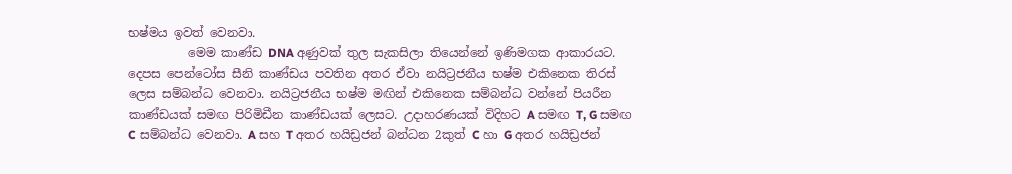භෂ්මය ඉවත් වෙනවා.
          මෙම කාණ්ඩ DNA අණුවක් තුල සැකසිලා තියෙන්නේ ඉණිමගක ආකාරයට. දෙපස පෙන්ටෝස සීනි කාණ්ඩය පවතින අතර ඒවා නයිට්‍රජනීය භෂ්ම එකිනෙක තිරස් ලෙස සම්බන්ධ වෙනවා. නයිට්‍රජනීය භෂ්ම මඟින් එකිනෙක සම්බන්ධ වන්නේ පියරීන කාණ්ඩයක් සමඟ පිරිමිඩීන කාණ්ඩයක් ලෙසට. උදාහරණයක් විදිහට A සමඟ T, G සමඟ C සම්බන්ධ වෙනවා. A සහ T අතර හයිඩ්‍රජන් බන්ධන 2කුත් C හා G අතර හයිඩ්‍රජන්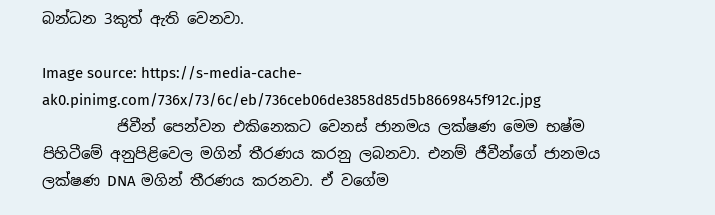බන්ධන 3කුත් ඇති වෙනවා.

Image source: https://s-media-cache-ak0.pinimg.com/736x/73/6c/eb/736ceb06de3858d85d5b8669845f912c.jpg
          ජිවීන් පෙන්වන එකිනෙකට වෙනස් ජානමය ලක්ෂණ මෙම භෂ්ම පිහිටීමේ අනු‍පිළිවෙල මගින් තීරණය කරනු ලබනවා. එනම් ජීවීන්ගේ ජානමය ලක්ෂණ DNA මගින් තීරණය කරනවා. ඒ වගේම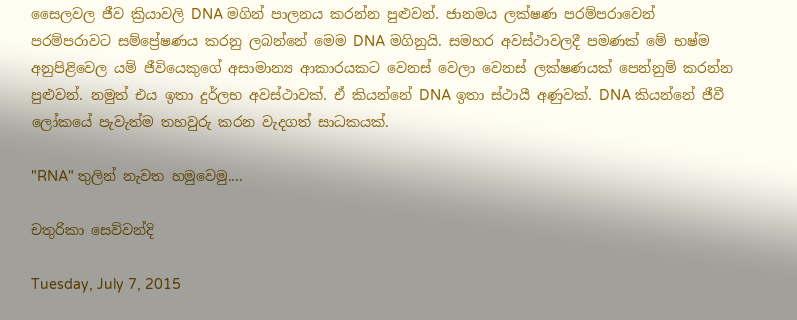සෛලවල ජීව ක්‍රියාවලි DNA මගින් පාලනය කරන්න පුළුවන්. ජානමය ලක්ෂණ පරම්පරාවෙන් පරම්පරාවට සම්ප්‍රේෂණය කරනු ලබන්නේ මෙම DNA මගිනුයි. සමහර අවස්ථාවලදී පමණක් මේ භෂ්ම අනුපිළිවෙල යම් ජී‍වියෙකුගේ අසාමාන්‍ය ආකාරයකට වෙනස් වෙලා වෙනස් ලක්ෂණයක් පෙන්නුම් කරන්න පුළුවන්. නමුත් එය ඉතා දුර්ලභ අවස්ථාවක්. ඒ කියන්නේ DNA ඉතා ස්ථායී අණුවක්. DNA කියන්නේ ජීවී ලෝකයේ පැවැත්ම තහවුරු කරන වැදගත් සාධකයක්.

"RNA" තුලින් නැවත හමුවෙමු....

චතුරිකා සෙව්වන්දි

Tuesday, July 7, 2015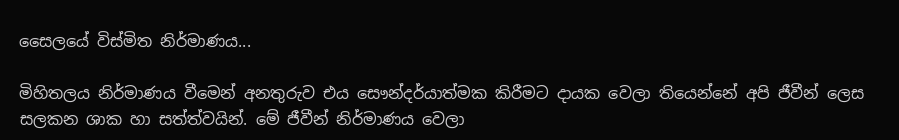සෛ‍ලයේ විස්මිත නිර්මාණය...

මිහිතලය නිර්මාණය වීමෙන් අනතුරුව එය සෞන්දර්යාත්මක කිරීමට දායක වෙලා තියෙන්නේ අපි ජීවීන් ලෙස සලකන ශාක හා සත්ත්වයින්. මේ ජීවීන් නිර්මාණය වෙලා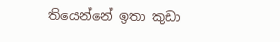තියෙන්නේ ඉතා කුඩා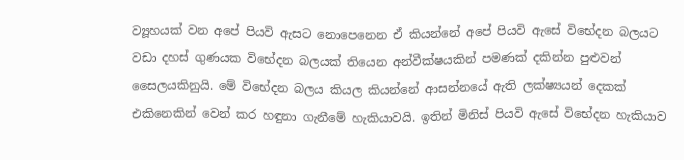ව්‍යූහයක් වන අපේ පියවි ඇසට නොපෙනෙන ඒ කියන්නේ අපේ පියවි ඇසේ විභේදන බලයට වඩා දහස් ගුණයක විභේදන බලයක් තියෙන අන්වීක්ෂයකින් පමණක් දකින්න පුළුවන් සෛලයකිනුයි. මේ විභේදන බලය කියල කියන්නේ ආසන්නයේ ඇති ලක්ෂ්‍යයන් දෙකක් එකිනෙකින් වෙන් කර හඳුනා ගැනීමේ හැකියාවයි. ඉතින් මිනිස් පියවි ඇසේ විභේදන හැකියාව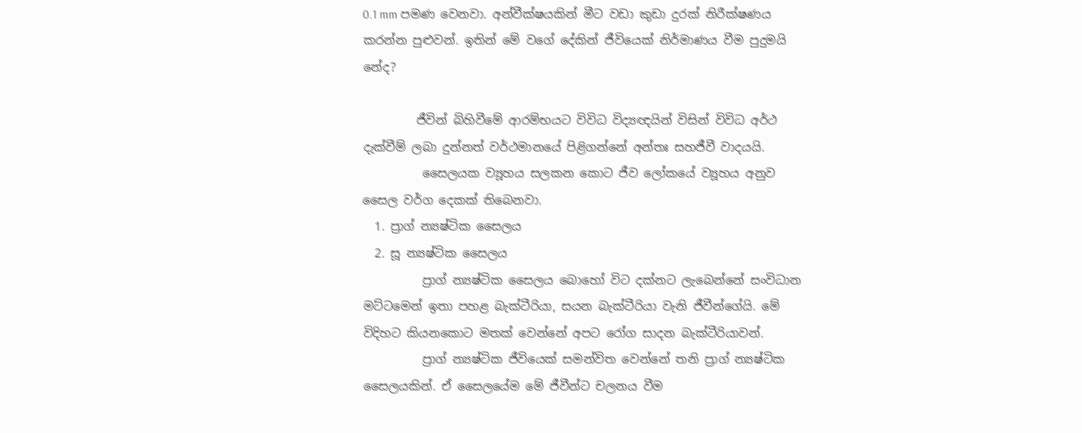0.1 mm පමණ වෙනවා. අන්වීක්ෂයකින් මීට වඩා කුඩා දුරක් නිරීක්ෂණය කරන්න පුළුවන්. ඉතින් මේ වගේ දේකින් ජීවියෙක් නිර්මාණය වීම පුදුමයි නේද?

         ජීවින් බිහිවීමේ ආරම්භයට විවිධ විද්‍යඥයින් විසින් විවිධ අර්ථ දැක්වීම් ලබා දුන්නත් වර්ථමානයේ පිළිගන්නේ අන්තඃ සහජීවී වාදයයි.
          සෛලයක ව්‍යූහය සලකන කොට ජීව ලෝකයේ ව්‍යූහය අනුව සෛල වර්ග දෙකක් තිබෙනවා.
  1. ප්‍රාග් න්‍යෂ්ටික සෛලය
  2. සූ න්‍යෂ්ටික සෛලය
          ප්‍රාග් න්‍යෂ්ටික සෛලය බොහෝ විට දක්නට ලැබෙන්නේ සංවිධාන මට්ටමෙන් ඉතා පහළ බැක්ටීරියා, සයන බැක්ටීරියා වැනි ජීවීන්ගේයි. මේ විදිහට කියනකොට මතක් වෙන්නේ අපට රෝග සාදන බැක්ටීරියාවන්.
          ප්‍රාග් න්‍යෂ්ටික ජීවියෙක් සමන්විත වෙන්නේ තනි ප්‍රාග් න්‍යෂ්ටික සෛලයකින්. ඒ සෛලයේම මේ ජීවීන්ට චලනය වීම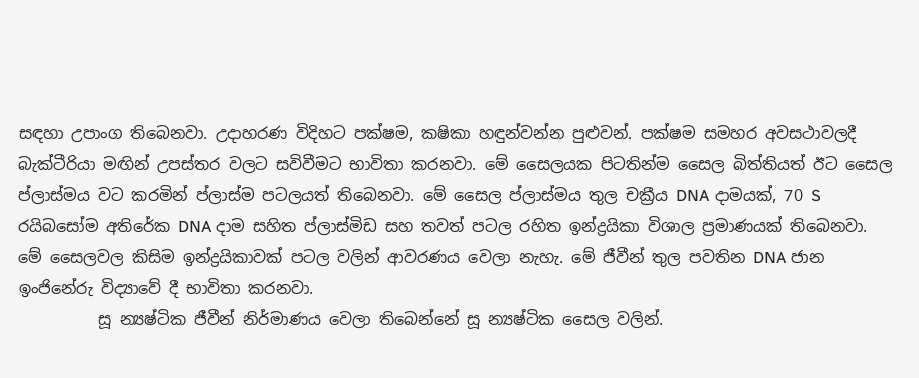සඳහා උපාංග තිබෙනවා. උදාහරණ විදිහට පක්ෂම, කෂිකා හඳුන්වන්න පුළුවන්. පක්ෂම සමහර අවසථාවලදී බැක්ටීරියා මඟින් උපස්තර වලට සවිවීමට භාවිතා කරනවා. මේ සෛලයක පිටතින්ම සෛල බිත්තියත් ඊට සෛල ප්ලාස්මය වට කරමින් ප්ලාස්ම පටලයත් තිබෙනවා. මේ සෛල ප්ලාස්මය තුල චක්‍රීය DNA දාමයක්, 70 S රයිබසෝම අතිරේක DNA දාම සහිත ප්ලාස්මිඩ සහ තවත් පටල රහිත ඉන්ද්‍රයිකා විශාල ප්‍රමාණයක් තිබෙනවා. මේ සෛලවල කිසිම ඉන්ද්‍රයිකාවක් පටල වලින් ආවරණය වෙලා නැහැ. මේ ජීවීන් තුල පවතින DNA ජාන ඉංජිනේරු විද්‍යාවේ දී භාවිතා කරනවා.
          සූ න්‍යෂ්ටික ජීවීන් නිර්මාණය වෙලා තිබෙන්නේ සූ න්‍යෂ්ටික සෛල වලින්.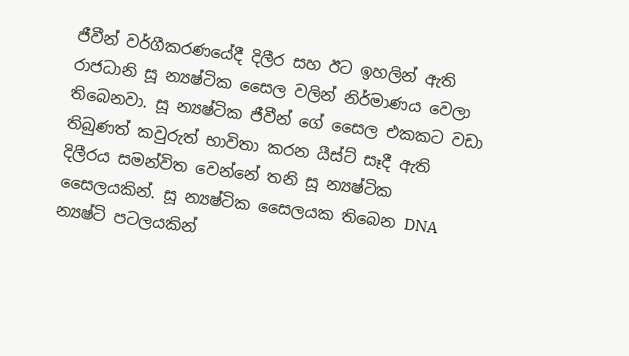ජීවීන් වර්ගීකරණයේදී දිලීර සහ ඊට ඉහලින් ඇති රාජධානි සූ න්‍යෂ්ටික සෛල වලින් නිර්මාණය වෙලා තිබෙනවා. සූ න්‍යෂ්ටික ජීවීන් ගේ සෛල එකකට වඩා තිබුණත් කවුරුත් භාවිතා කරන යීස්ට් සෑදී ඇති දිලීරය සමන්විත වෙන්නේ තනි සූ න්‍යෂ්ටික සෛලයකින්. සූ න්‍යෂ්ටික සෛලයක තිබෙන DNA න්‍යෂ්ටි පටලයකින්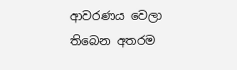ආවරණය වෙලා තිබෙන අතරම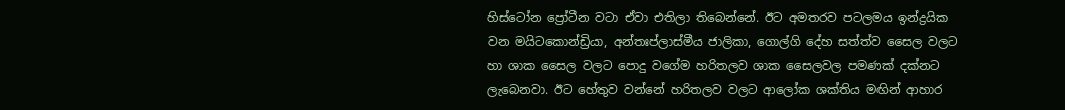හිස්ටෝන ප්‍රෝටීන වටා ඒවා එතිලා තිබෙන්නේ. ඊට අමතරව පටලමය ඉන්ද්‍රයික වන මයිටකොන්ඩ්‍රියා, අන්තඃප්ලාස්මීය ජාලිකා, ගොල්ගි දේහ සත්ත්ව සෛල වලට හා ශාක සෛල වලට පොදු වගේම හරිතලව ශාක සෛලවල පමණක් දක්නට ලැබෙනවා. ඊට හේතුව වන්නේ හරිතලව වලට ආලෝක ශක්තිය මඟින් ආහාර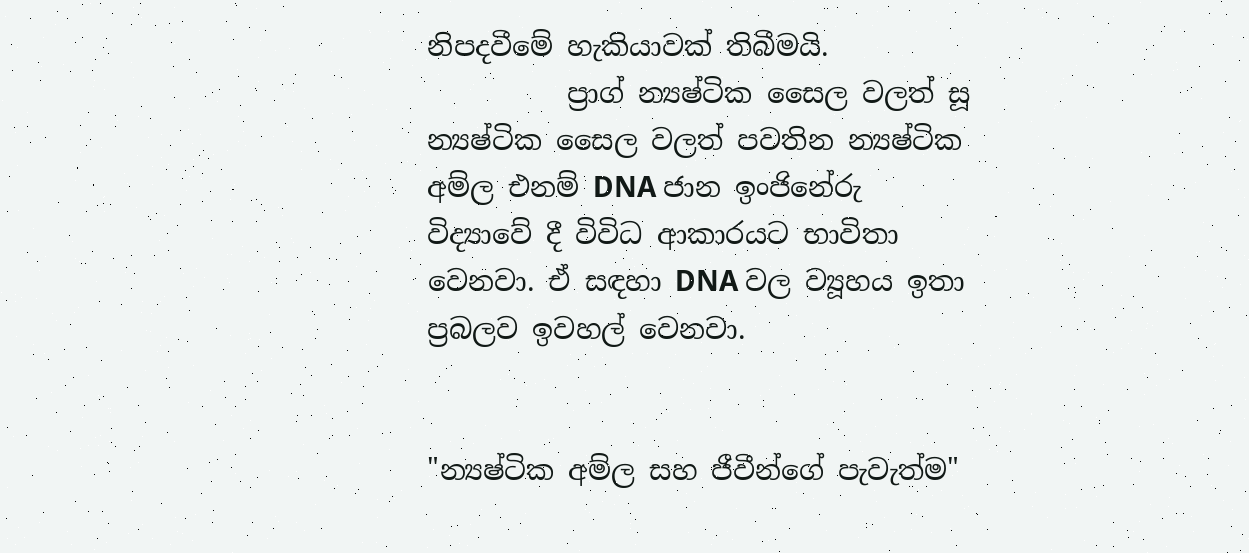නිපදවීමේ හැකියාවක් තිබීමයි.
          ප්‍රාග් න්‍යෂ්ටික සෛල වලත් සූ න්‍යෂ්ටික සෛල වලත් පවතින න්‍යෂ්ටික අම්ල එනම් DNA ජාන ඉංජිනේරු විද්‍යාවේ දී විවිධ ආකාරයට භාවිතා වෙනවා. ඒ සඳහා DNA වල ව්‍යූහය ඉතා ප්‍රබලව ඉවහල් වෙනවා.


"න්‍යෂ්ටික අම්ල සහ ජීවීන්ගේ පැවැත්ම"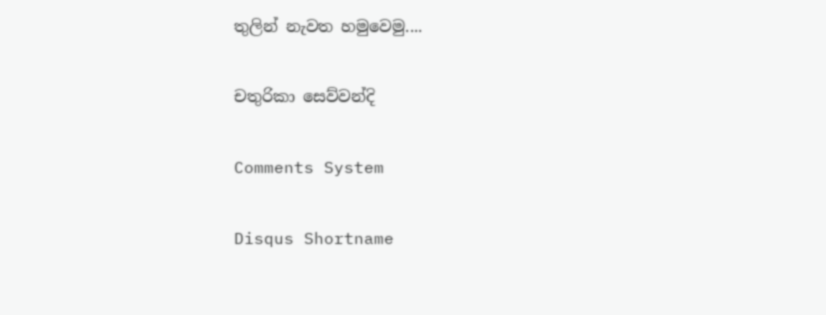තුලින් නැවත හමුවෙමු....

චතුරිකා සෙව්වන්දි

Comments System

Disqus Shortname